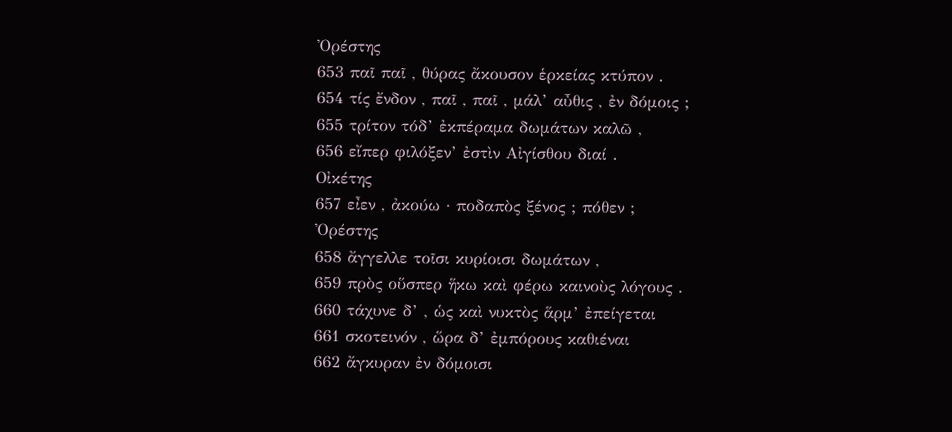Ὀρέστης
653 παῖ παῖ , θύρας ἄκουσον ἑρκείας κτύπον .
654 τίς ἔνδον , παῖ , παῖ , μάλ’ αὖθις , ἐν δόμοις ;
655 τρίτον τόδ’ ἐκπέραμα δωμάτων καλῶ ,
656 εἴπερ φιλόξεν’ ἐστὶν Αἰγίσθου διαί .
Οἰκέτης
657 εἶεν , ἀκούω · ποδαπὸς ξένος ; πόθεν ;
Ὀρέστης
658 ἄγγελλε τοῖσι κυρίοισι δωμάτων ,
659 πρὸς οὕσπερ ἥκω καὶ φέρω καινοὺς λόγους .
660 τάχυνε δ’ , ὡς καὶ νυκτὸς ἅρμ’ ἐπείγεται
661 σκοτεινόν , ὥρα δ’ ἐμπόρους καθιέναι
662 ἄγκυραν ἐν δόμοισι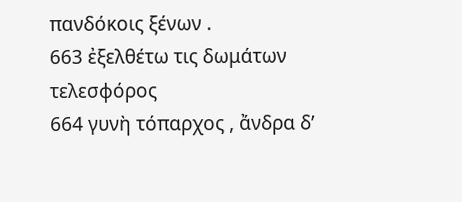πανδόκοις ξένων .
663 ἐξελθέτω τις δωμάτων τελεσφόρος
664 γυνὴ τόπαρχος , ἄνδρα δ’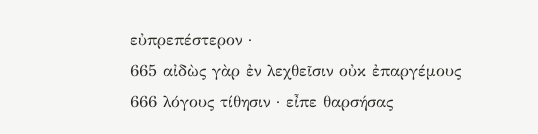εὐπρεπέστερον ·
665 αἰδὼς γὰρ ἐν λεχθεῖσιν οὐκ ἐπαργέμους
666 λόγους τίθησιν · εἶπε θαρσήσας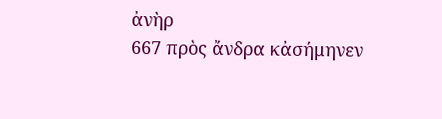ἀνὴρ
667 πρὸς ἄνδρα κἀσήμηνεν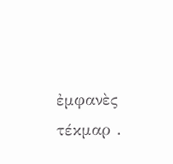ἐμφανὲς τέκμαρ .